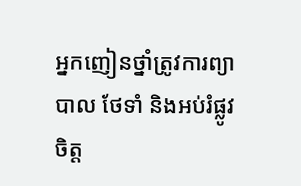អ្នកញៀនថ្នាំត្រូវការព្យាបាល ថែទាំ និងអប់រំផ្លូវចិត្ត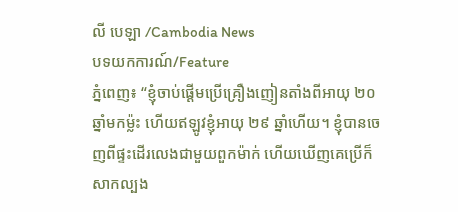លី បេឡា /Cambodia News
បទយកការណ៍/Feature
ភ្នំពេញ៖ “ខ្ញុំចាប់ផ្ដើមប្រើគ្រឿងញៀនតាំងពីអាយុ ២០ ឆ្នាំមកម្ល៉ះ ហើយឥឡូវខ្ញុំអាយុ ២៩ ឆ្នាំហើយ។ ខ្ញុំបានចេញពីផ្ទះដើរលេងជាមួយពួកម៉ាក់ ហើយឃើញគេប្រើក៏សាកល្បង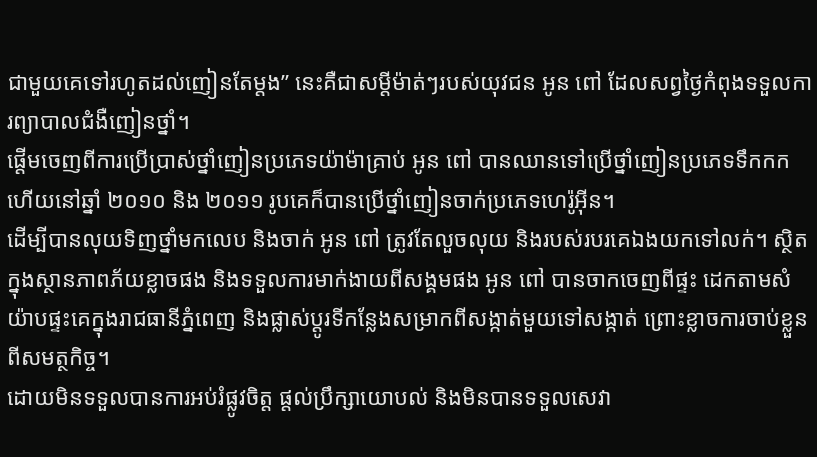ជាមួយគេទៅរហូតដល់ញៀនតែម្តង” នេះគឺជាសម្ដីម៉ាត់ៗរបស់យុវជន អូន ពៅ ដែលសព្វថ្ងៃកំពុងទទួលការព្យាបាលជំងឺញៀនថ្នាំ។
ផ្តើមចេញពីការប្រើប្រាស់ថ្នាំញៀនប្រភេទយ៉ាម៉ាគ្រាប់ អូន ពៅ បានឈានទៅប្រើថ្នាំញៀនប្រភេទទឹកកក ហើយនៅឆ្នាំ ២០១០ និង ២០១១ រូបគេក៏បានប្រើថ្នាំញៀនចាក់ប្រភេទហេរ៉ូអ៊ីន។
ដើម្បីបានលុយទិញថ្នាំមកលេប និងចាក់ អូន ពៅ ត្រូវតែលួចលុយ និងរបស់របរគេឯងយកទៅលក់។ ស្ថិតក្នុងស្ថានភាពភ័យខ្លាចផង និងទទួលការមាក់ងាយពីសង្គមផង អូន ពៅ បានចាកចេញពីផ្ទះ ដេកតាមសំយ៉ាបផ្ទះគេក្នុងរាជធានីភ្នំពេញ និងផ្លាស់ប្តូរទីកន្លែងសម្រាកពីសង្កាត់មួយទៅសង្កាត់ ព្រោះខ្លាចការចាប់ខ្លួនពីសមត្ថកិច្ច។
ដោយមិនទទួលបានការអប់រំផ្លូវចិត្ត ផ្តល់ប្រឹក្សាយោបល់ និងមិនបានទទួលសេវា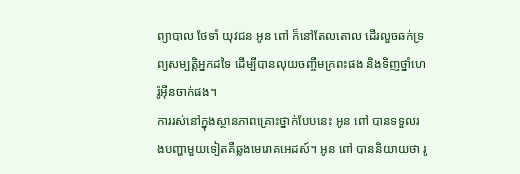ព្យាបាល ថែទាំ យុវជន អូន ពៅ ក៏នៅតែលតោល ដើរលួចឆក់ទ្រព្យសម្បត្តិអ្នកដទៃ ដើម្បីបានលុយចញ្ចឹមក្រពះផង និងទិញថ្នាំហេរ៉ូអ៊ីនចាក់ផង។
ការរស់នៅក្នុងស្ថានភាពគ្រោះថ្នាក់បែបនេះ អូន ពៅ បានទទួលរងបញ្ហាមួយទៀតគឺឆ្លងមេរោគអេដស៍។ អូន ពៅ បាននិយាយថា រូ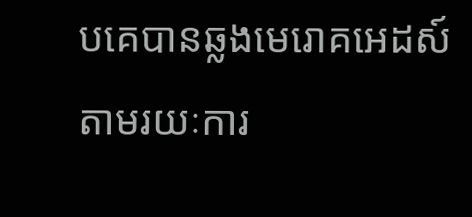បគេបានឆ្លងមេរោគអេដស៍តាមរយៈការ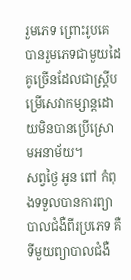រួមភេទ ព្រោះរូបគេបានរួមភេទជាមួយដៃគូច្រើនដែលជាស្រ្តីបម្រើសេវាកម្សាន្តដោយមិនបានប្រើស្រោមអនាម័យ។
សព្វថ្ងៃ អូន ពៅ កំពុងទទួលបានការព្យាបាលជំងឺពីរប្រភេទ គឺទីមួយព្យាបាលជំងឺ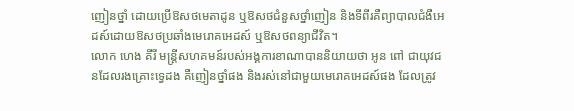ញៀនថ្នាំ ដោយប្រើឱសថមេតាដូន ឬឱសថជំនួសថ្នាំញៀន និងទីពីរគឺព្យាបាលជំងឺអេដស៍ដោយឱសថប្រឆាំងមេរោគអេដស៍ ឬឱសថពន្យាជីវិត។
លោក ហេង គីរី មន្រ្តីសហគមន៍របស់អង្គការខាណាបាននិយាយថា អូន ពៅ ជាយុវជនដែលរងគ្រោះទ្វេដង គឺញៀនថ្នាំផង និងរស់នៅជាមួយមេរោគអេដស៍ផង ដែលត្រូវ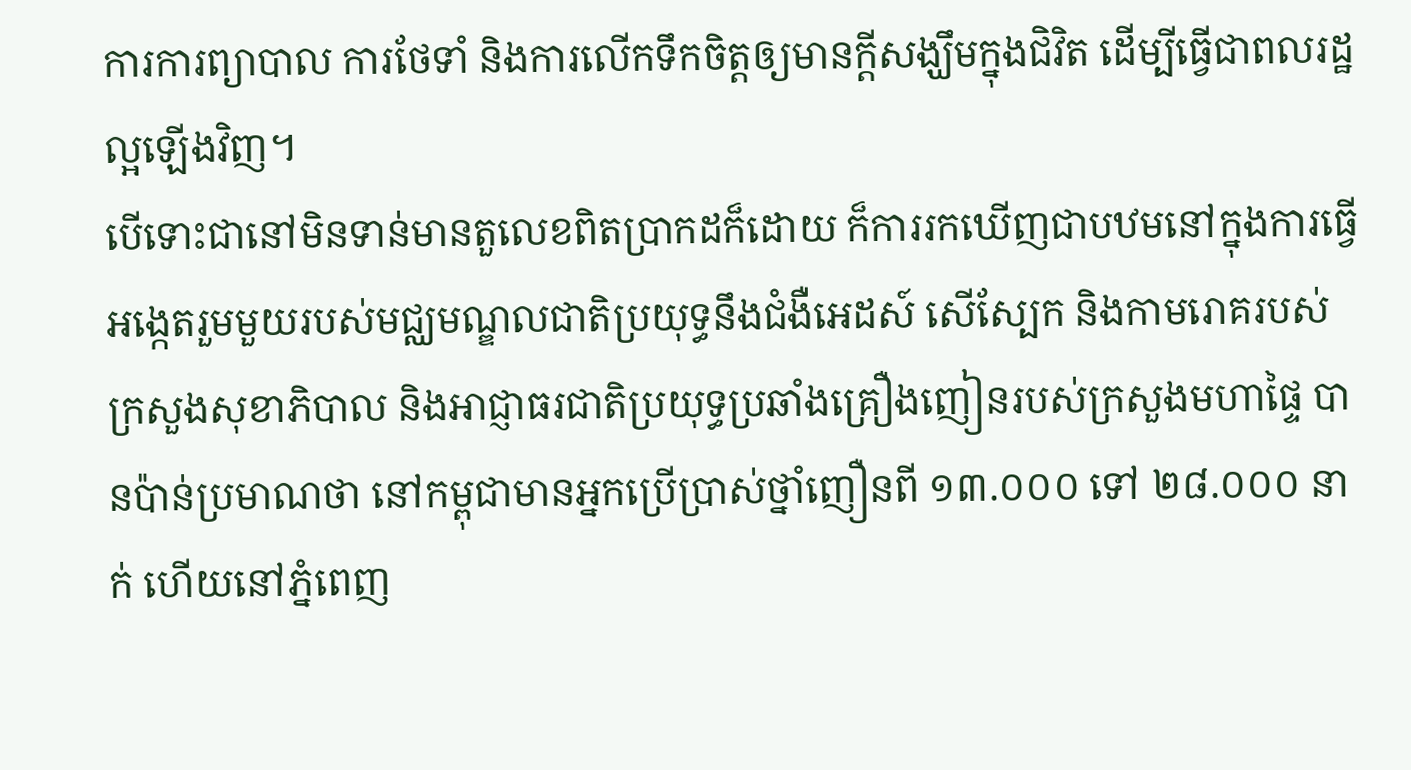ការការព្យាបាល ការថែទាំ និងការលើកទឹកចិត្តឲ្យមានក្តីសង្ឃឹមក្នុងជិវិត ដើម្បីធ្វើជាពលរដ្ឋល្អឡើងវិញ។
បើទោះជានៅមិនទាន់មានតួលេខពិតប្រាកដក៏ដោយ ក៏ការរកឃើញជាបឋមនៅក្នុងការធ្វើអង្កេតរួមមួយរបស់មជ្ឈមណ្ឌលជាតិប្រយុទ្ធនឹងជំងឺអេដស៍ សើស្បែក និងកាមរោគរបស់ក្រសួងសុខាភិបាល និងអាជ្ញាធរជាតិប្រយុទ្ធប្រឆាំងគ្រឿងញៀនរបស់ក្រសួងមហាផ្ទៃ បានប៉ាន់ប្រមាណថា នៅកម្ពុជាមានអ្នកប្រើប្រាស់ថ្នាំញឿនពី ១៣.០០០ ទៅ ២៨.០០០ នាក់ ហើយនៅភ្នំពេញ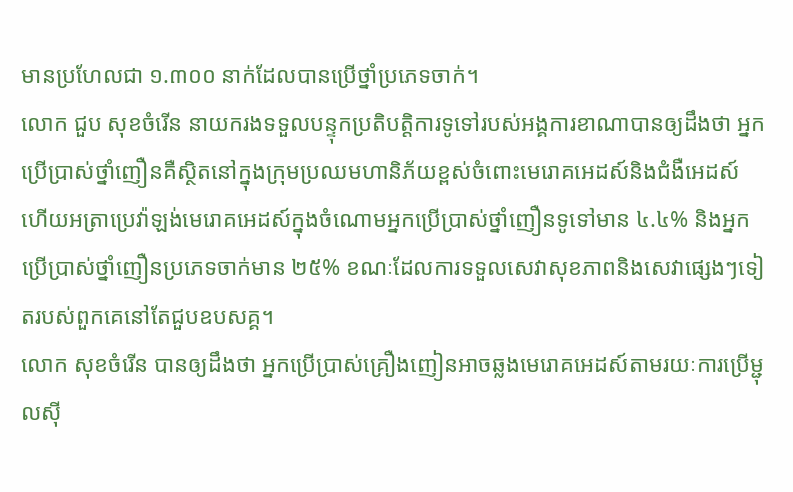មានប្រហែលជា ១.៣០០ នាក់ដែលបានប្រើថ្នាំប្រភេទចាក់។
លោក ជួប សុខចំរើន នាយករងទទួលបន្ទុកប្រតិបត្តិការទូទៅរបស់អង្គការខាណាបានឲ្យដឹងថា អ្នកប្រើប្រាស់ថ្នាំញឿនគឺស្ថិតនៅក្នុងក្រុមប្រឈមហានិភ័យខ្ពស់ចំពោះមេរោគអេដស៍និងជំងឺអេដស៍ ហើយអត្រាប្រេវ៉ាឡង់មេរោគអេដស៍ក្នុងចំណោមអ្នកប្រើប្រាស់ថ្នាំញឿនទូទៅមាន ៤.៤% និងអ្នកប្រើប្រាស់ថ្នាំញឿនប្រភេទចាក់មាន ២៥% ខណៈដែលការទទួលសេវាសុខភាពនិងសេវាផ្សេងៗទៀតរបស់ពួកគេនៅតែជួបឧបសគ្គ។
លោក សុខចំរើន បានឲ្យដឹងថា អ្នកប្រើប្រាស់គ្រឿងញៀនអាចឆ្លងមេរោគអេដស៍តាមរយៈការប្រើម្ជុលស៊ី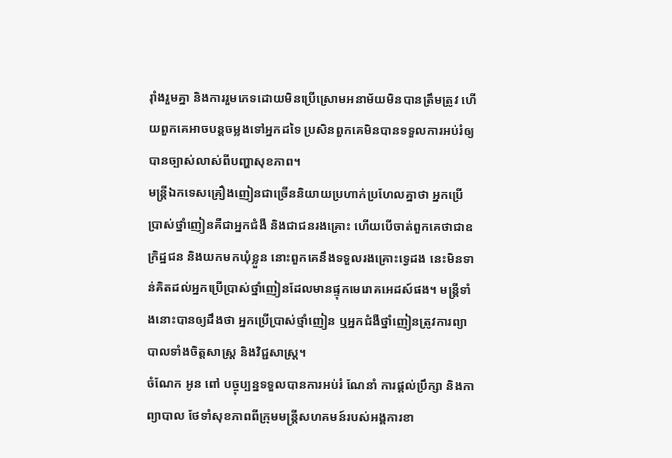រ៉ាំងរួមគ្នា និងការរួមភេទដោយមិនប្រើស្រោមអនាម័យមិនបានត្រឹមត្រូវ ហើយពួកគេអាចបន្តចម្លងទៅអ្នកដទៃ ប្រសិនពួកគេមិនបានទទួលការអប់រំឲ្យបានច្បាស់លាស់ពីបញ្ហាសុខភាព។
មន្រ្តីឯកទេសគ្រឿងញៀនជាច្រើននិយាយប្រហាក់ប្រហែលគ្នាថា អ្នកប្រើប្រាស់ថ្នាំញៀនគឺជាអ្នកជំងឺ និងជាជនរងគ្រោះ ហើយបើចាត់ពួកគេថាជាឧក្រិដ្ឋជន និងយកមកឃុំខ្លួន នោះពួកគេនឹងទទួលរងគ្រោះទ្វេដង នេះមិនទាន់គិតដល់អ្នកប្រើប្រាស់ថ្នាំញៀនដែលមានផ្ទុកមេរោគអេដស៍ផង។ មន្រ្តីទាំងនោះបានឲ្យដឹងថា អ្នកប្រើប្រាស់ថ្មាំញៀន ឬអ្នកជំងឺថ្នាំញៀនត្រូវការព្យាបាលទាំងចិត្តសាស្រ្ត និងវិជ្ជសាស្រ្ត។
ចំណែក អូន ពៅ បច្ចុប្បន្នទទួលបានការអប់រំ ណែនាំ ការផ្តល់ប្រឹក្សា និងកាព្យាបាល ថែទាំសុខភាពពីក្រុមមន្រ្តីសហគមន៍របស់អង្គការខា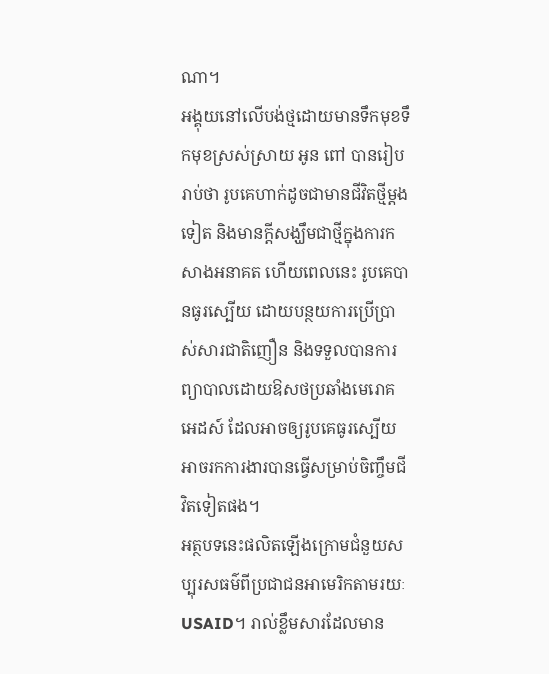ណា។
អង្គុយនៅលើបង់ថ្មដោយមានទឹកមុខទឹកមុខស្រស់ស្រាយ អូន ពៅ បានរៀបរាប់ថា រូបគេហាក់ដូចជាមានជីវិតថ្មីម្ដងទៀត និងមានក្ដីសង្ឃឹមជាថ្មីក្នុងការកសាងអនាគត ហើយពេលនេះ រូបគេបានធូរស្បើយ ដោយបន្ថយការប្រើប្រាស់សារជាតិញឿន និងទទួលបានការព្យាបាលដោយឱសថប្រឆាំងមេរោគអេដស៍ ដែលអាចឲ្យរូបគេធូរស្បើយអាចរកការងារបានធ្វើសម្រាប់ចិញ្ចឹមជីវិតទៀតផង។
អត្ថបទនេះផលិតឡើងក្រោមជំនួយសប្បុរសធម៌ពីប្រជាជនអាមេរិកតាមរយៈ USAID។ រាល់ខ្លឹមសារដែលមាន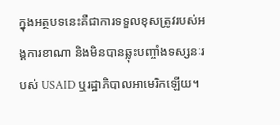ក្នុងអត្ថបទនេះគឺជាការទទួលខុសត្រូវរបស់អង្គការខាណា និងមិនបានឆ្លុះបញ្ចាំងទស្សនៈរបស់ USAID ឬរដ្ឋាភិបាលអាមេរិកឡើយ។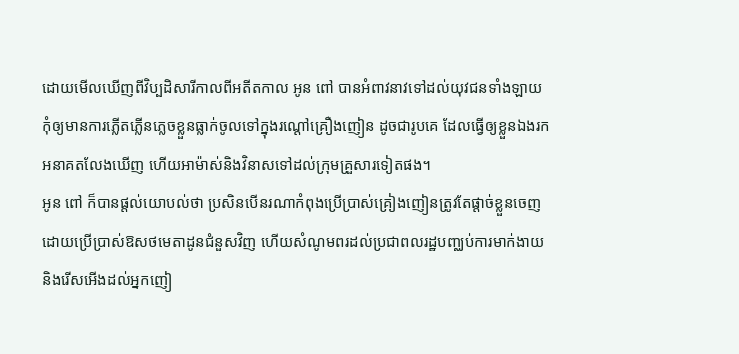ដោយមើលឃើញពីវិប្បដិសារីកាលពីអតីតកាល អូន ពៅ បានអំពាវនាវទៅដល់យុវជនទាំងឡាយកុំឲ្យមានការភ្លើតភ្លើនភ្លេចខ្លួនធ្លាក់ចូលទៅក្នុងរណ្ដៅគ្រឿងញៀន ដូចជារូបគេ ដែលធ្វើឲ្យខ្លួនឯងរកអនាគតលែងឃើញ ហើយអាម៉ាស់និងវិនាសទៅដល់ក្រុមគ្រួសារទៀតផង។
អូន ពៅ ក៏បានផ្តល់យោបល់ថា ប្រសិនបើនរណាកំពុងប្រើប្រាស់គ្រៀងញៀនត្រូវតែផ្ដាច់ខ្លួនចេញដោយប្រើប្រាស់ឱសថមេតាដូនជំនួសវិញ ហើយសំណូមពរដល់ប្រជាពលរដ្ឋបញ្ឈប់ការមាក់ងាយនិងរើសអើងដល់អ្នកញៀ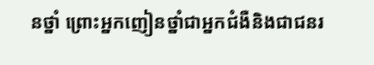នថ្នាំ ព្រោះអ្នកញៀនថ្នាំជាអ្នកជំងឺនិងជាជនរ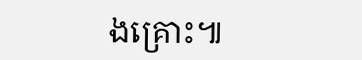ងគ្រោះ៕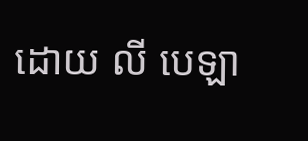ដោយ លី បេឡា